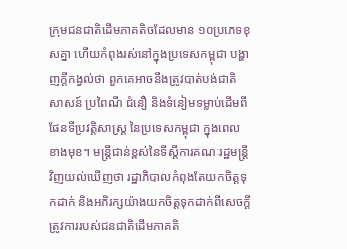ក្រុមជនជាតិដើមភាគតិចដែលមាន ១០ប្រភេទខុសគ្នា ហើយកំពុងរស់នៅក្នុងប្រទេសកម្ពុជា បង្ហាញក្ដីកង្វល់ថា ពួកគេអាចនឹងត្រូវបាត់បង់ជាតិសាសន៍ ប្រពៃណី ជំនឿ និងទំនៀមទម្លាប់ដើមពីផែនទីប្រវត្តិសាស្ត្រ នៃប្រទេសកម្ពុជា ក្នុងពេលខាងមុខ។ មន្ត្រីជាន់ខ្ពស់នៃទីស្ដីការគណៈរដ្ឋមន្ត្រីវិញយល់ឃើញថា រដ្ឋាភិបាលកំពុងតែយកចិត្តទុកដាក់ និងអភិរក្សយ៉ាងយកចិត្តទុកដាក់ពីសេចក្ដីត្រូវការរបស់ជនជាតិដើមភាគតិ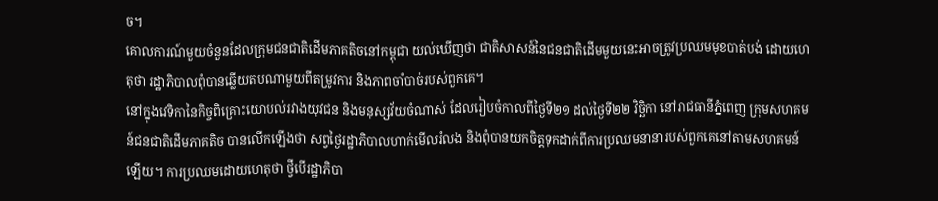ច។
គោលការណ៍មួយចំនួនដែលក្រុមជនជាតិដើមភាគតិចនៅកម្ពុជា យល់ឃើញថា ជាតិសាសន៍នៃជនជាតិដើមមួយនេះអាចត្រូវប្រឈមមុខបាត់បង់ ដោយហេតុថា រដ្ឋាភិបាលពុំបានឆ្លើយតបណាមួយពីតម្រូវការ និងភាពចាំបាច់របស់ពួកគេ។
នៅក្នុងវេទិកានៃកិច្ចពិគ្រោះយោបល់រវាងយុវជន និងមនុស្សវ័យចំណាស់ ដែលរៀបចំកាលពីថ្ងៃទី២១ ដល់ថ្ងៃទី២២ វិច្ឆិកា នៅរាជធានីភ្នំពេញ ក្រុមសហគមន៍ជនជាតិដើមភាគតិច បានលើកឡើងថា សព្វថ្ងៃរដ្ឋាភិបាលហាក់មើលរំលង និងពុំបានយកចិត្តទុកដាក់ពីការប្រឈមនានារបស់ពួកគេនៅតាមសហគមន៍ឡើយ។ ការប្រឈមដោយហេតុថា ថ្វីបើរដ្ឋាភិបា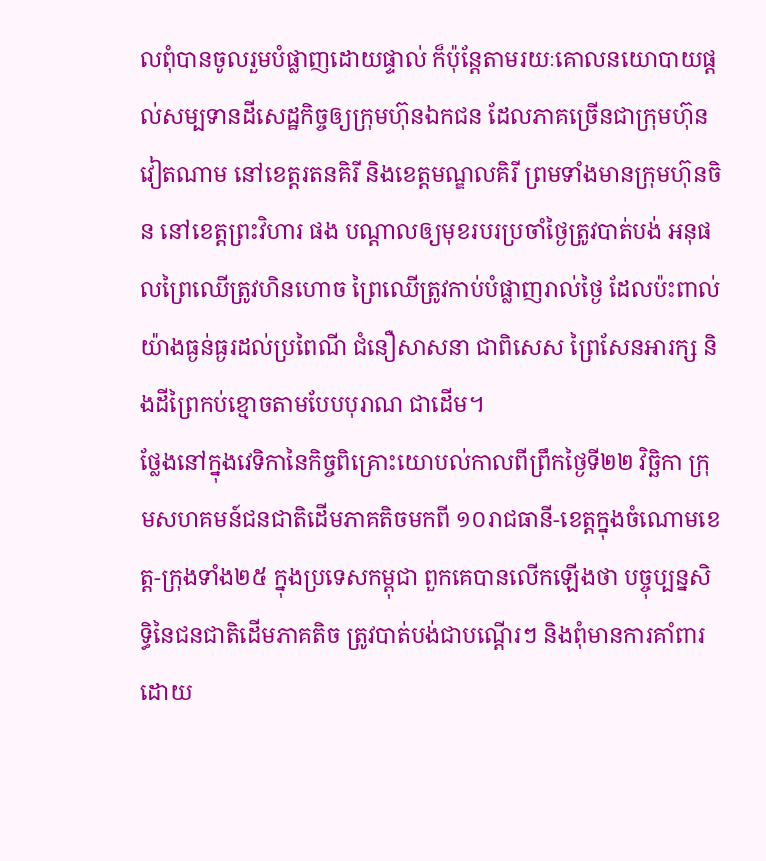លពុំបានចូលរួមបំផ្លាញដោយផ្ទាល់ ក៏ប៉ុន្តែតាមរយៈគោលនយោបាយផ្ដល់សម្បទានដីសេដ្ឋកិច្ចឲ្យក្រុមហ៊ុនឯកជន ដែលភាគច្រើនជាក្រុមហ៊ុនវៀតណាម នៅខេត្តរតនគិរី និងខេត្តមណ្ឌលគិរី ព្រមទាំងមានក្រុមហ៊ុនចិន នៅខេត្តព្រះវិហារ ផង បណ្ដាលឲ្យមុខរបរប្រចាំថ្ងៃត្រូវបាត់បង់ អនុផលព្រៃឈើត្រូវហិនហោច ព្រៃឈើត្រូវកាប់បំផ្លាញរាល់ថ្ងៃ ដែលប៉ះពាល់យ៉ាងធ្ងន់ធ្ងរដល់ប្រពៃណី ជំនឿសាសនា ជាពិសេស ព្រៃសែនអារក្ស និងដីព្រៃកប់ខ្មោចតាមបែបបុរាណ ជាដើម។
ថ្លែងនៅក្នុងវេទិកានៃកិច្ចពិគ្រោះយោបល់កាលពីព្រឹកថ្ងៃទី២២ វិច្ឆិកា ក្រុមសហគមន៍ជនជាតិដើមភាគតិចមកពី ១០រាជធានី-ខេត្តក្នុងចំណោមខេត្ត-ក្រុងទាំង២៥ ក្នុងប្រទេសកម្ពុជា ពួកគេបានលើកឡើងថា បច្ចុប្បន្នសិទ្ធិនៃជនជាតិដើមភាគតិច ត្រូវបាត់បង់ជាបណ្ដើរៗ និងពុំមានការគាំពារដោយ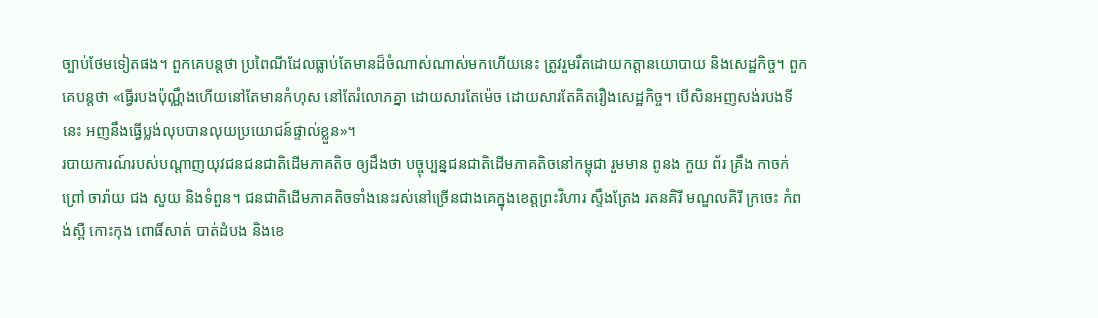ច្បាប់ថែមទៀតផង។ ពួកគេបន្តថា ប្រពៃណីដែលធ្លាប់តែមានដ៏ចំណាស់ណាស់មកហើយនេះ ត្រូវរួមរឹតដោយកត្តានយោបាយ និងសេដ្ឋកិច្ច។ ពួកគេបន្តថា «ធ្វើរបងប៉ុណ្ណឹងហើយនៅតែមានកំហុស នៅតែរំលោភគ្នា ដោយសារតែម៉េច ដោយសារតែគិតរឿងសេដ្ឋកិច្ច។ បើសិនអញសង់របងទីនេះ អញនឹងធ្វើប្លង់លុបបានលុយប្រយោជន៍ផ្ទាល់ខ្លួន»។
របាយការណ៍របស់បណ្ដាញយុវជនជនជាតិដើមភាគតិច ឲ្យដឹងថា បច្ចុប្បន្នជនជាតិដើមភាគតិចនៅកម្ពុជា រួមមាន ពូនង កួយ ព័រ គ្រឹង កាចក់ ព្រៅ ចារ៉ាយ ជង សួយ និងទំពួន។ ជនជាតិដើមភាគតិចទាំងនេះរស់នៅច្រើនជាងគេក្នុងខេត្តព្រះវិហារ ស្ទឹងត្រែង រតនគិរី មណ្ឌលគិរី ក្រចេះ កំពង់ស្ពឺ កោះកុង ពោធិ៍សាត់ បាត់ដំបង និងខេ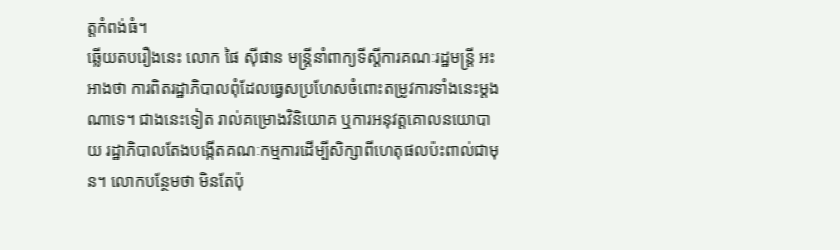ត្តកំពង់ធំ។
ឆ្លើយតបរឿងនេះ លោក ផៃ ស៊ីផាន មន្ត្រីនាំពាក្យទីស្ដីការគណៈរដ្ឋមន្ត្រី អះអាងថា ការពិតរដ្ឋាភិបាលពុំដែលធ្វេសប្រហែសចំពោះតម្រូវការទាំងនេះម្ដងណាទេ។ ជាងនេះទៀត រាល់គម្រោងវិនិយោគ ឬការអនុវត្តគោលនយោបាយ រដ្ឋាភិបាលតែងបង្កើតគណៈកម្មការដើម្បីសិក្សាពីហេតុផលប៉ះពាល់ជាមុន។ លោកបន្ថែមថា មិនតែប៉ុ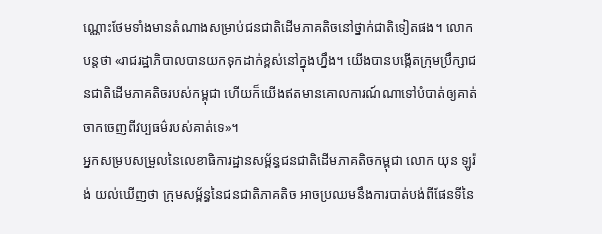ណ្ណោះថែមទាំងមានតំណាងសម្រាប់ជនជាតិដើមភាគតិចនៅថ្នាក់ជាតិទៀតផង។ លោកបន្តថា «រាជរដ្ឋាភិបាលបានយកទុកដាក់ខ្ពស់នៅក្នុងហ្នឹង។ យើងបានបង្កើតក្រុមប្រឹក្សាជនជាតិដើមភាគតិចរបស់កម្ពុជា ហើយក៏យើងឥតមានគោលការណ៍ណាទៅបំបាត់ឲ្យគាត់ចាកចេញពីវប្បធម៌របស់គាត់ទេ»។
អ្នកសម្របសម្រួលនៃលេខាធិការដ្ឋានសម្ព័ន្ធជនជាតិដើមភាគតិចកម្ពុជា លោក យុន ឡូរ៉ង់ យល់ឃើញថា ក្រុមសម្ព័ន្ធនៃជនជាតិភាគតិច អាចប្រឈមនឹងការបាត់បង់ពីផែនទីនៃ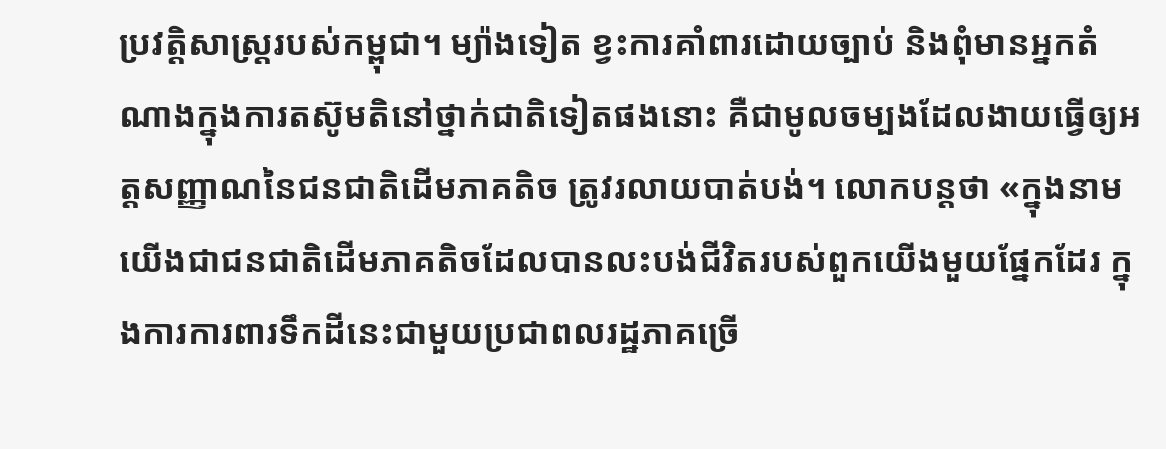ប្រវត្តិសាស្ត្ររបស់កម្ពុជា។ ម្យ៉ាងទៀត ខ្វះការគាំពារដោយច្បាប់ និងពុំមានអ្នកតំណាងក្នុងការតស៊ូមតិនៅថ្នាក់ជាតិទៀតផងនោះ គឺជាមូលចម្បងដែលងាយធ្វើឲ្យអត្តសញ្ញាណនៃជនជាតិដើមភាគតិច ត្រូវរលាយបាត់បង់។ លោកបន្តថា «ក្នុងនាមយើងជាជនជាតិដើមភាគតិចដែលបានលះបង់ជីវិតរបស់ពួកយើងមួយផ្នែកដែរ ក្នុងការការពារទឹកដីនេះជាមួយប្រជាពលរដ្ឋភាគច្រើ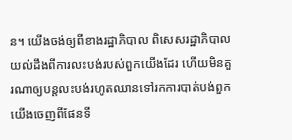ន។ យើងចង់ឲ្យពីខាងរដ្ឋាភិបាល ពិសេសរដ្ឋាភិបាលយល់ដឹងពីការលះបង់របស់ពួកយើងដែរ ហើយមិនគួរណាឲ្យបន្តលះបង់រហូតឈានទៅរកការបាត់បង់ពួកយើងចេញពីផែនទី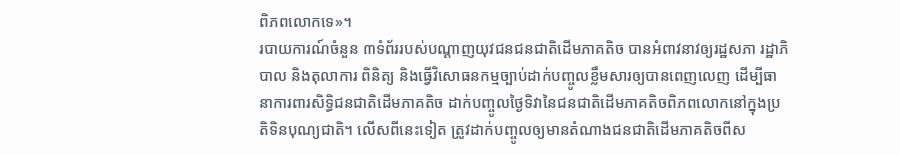ពិភពលោកទេ»។
របាយការណ៍ចំនួន ៣ទំព័ររបស់បណ្ដាញយុវជនជនជាតិដើមភាគតិច បានអំពាវនាវឲ្យរដ្ឋសភា រដ្ឋាភិបាល និងតុលាការ ពិនិត្យ និងធ្វើវិសោធនកម្មច្បាប់ដាក់បញ្ចូលខ្លឹមសារឲ្យបានពេញលេញ ដើម្បីធានាការពារសិទ្ធិជនជាតិដើមភាគតិច ដាក់បញ្ចូលថ្ងៃទិវានៃជនជាតិដើមភាគតិចពិភពលោកនៅក្នុងប្រតិទិនបុណ្យជាតិ។ លើសពីនេះទៀត ត្រូវដាក់បញ្ចូលឲ្យមានតំណាងជនជាតិដើមភាគតិចពីស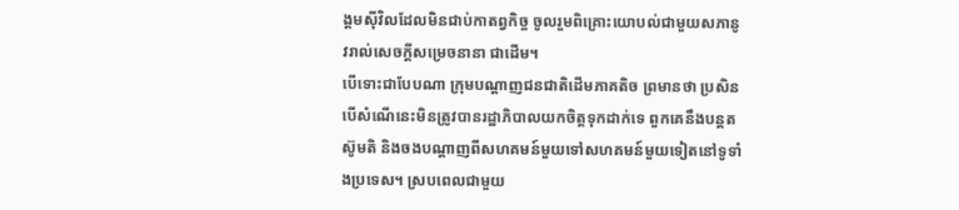ង្គមស៊ីវិលដែលមិនជាប់កាតព្វកិច្ច ចូលរួមពិគ្រោះយោបល់ជាមួយសភានូវរាល់សេចក្ដីសម្រេចនានា ជាដើម។
បើទោះជាបែបណា ក្រុមបណ្ដាញជនជាតិដើមភាគតិច ព្រមានថា ប្រសិនបើសំណើនេះមិនត្រូវបានរដ្ឋាភិបាលយកចិត្តទុកដាក់ទេ ពួកគេនឹងបន្តតស៊ូមតិ និងចងបណ្ដាញពីសហគមន៍មួយទៅសហគមន៍មួយទៀតនៅទូទាំងប្រទេស។ ស្របពេលជាមួយ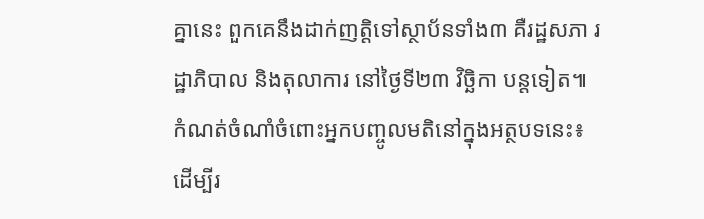គ្នានេះ ពួកគេនឹងដាក់ញត្តិទៅស្ថាប័នទាំង៣ គឺរដ្ឋសភា រដ្ឋាភិបាល និងតុលាការ នៅថ្ងៃទី២៣ វិច្ឆិកា បន្តទៀត៕
កំណត់ចំណាំចំពោះអ្នកបញ្ចូលមតិនៅក្នុងអត្ថបទនេះ៖
ដើម្បីរ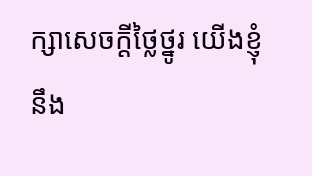ក្សាសេចក្ដីថ្លៃថ្នូរ យើងខ្ញុំនឹង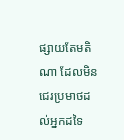ផ្សាយតែមតិណា ដែលមិនជេរប្រមាថដល់អ្នកដទៃ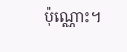ប៉ុណ្ណោះ។